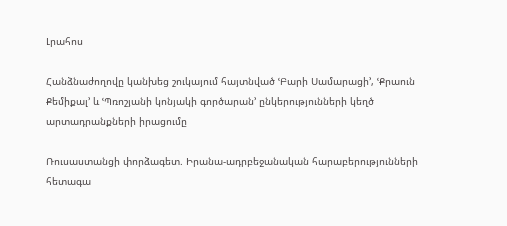Լրահոս

Հանձնաժողովը կանխեց շուկայում հայտնված ՙԲարի Սամարացի՚, ՙՔրաուն Քեմիքալ՚ և ՙՊռոշյանի կոնյակի գործարան՚ ընկերությունների կեղծ արտադրանքների իրացումը

Ռուսաստանցի փորձագետ. Իրանա-ադրբեջանական հարաբերությունների հետագա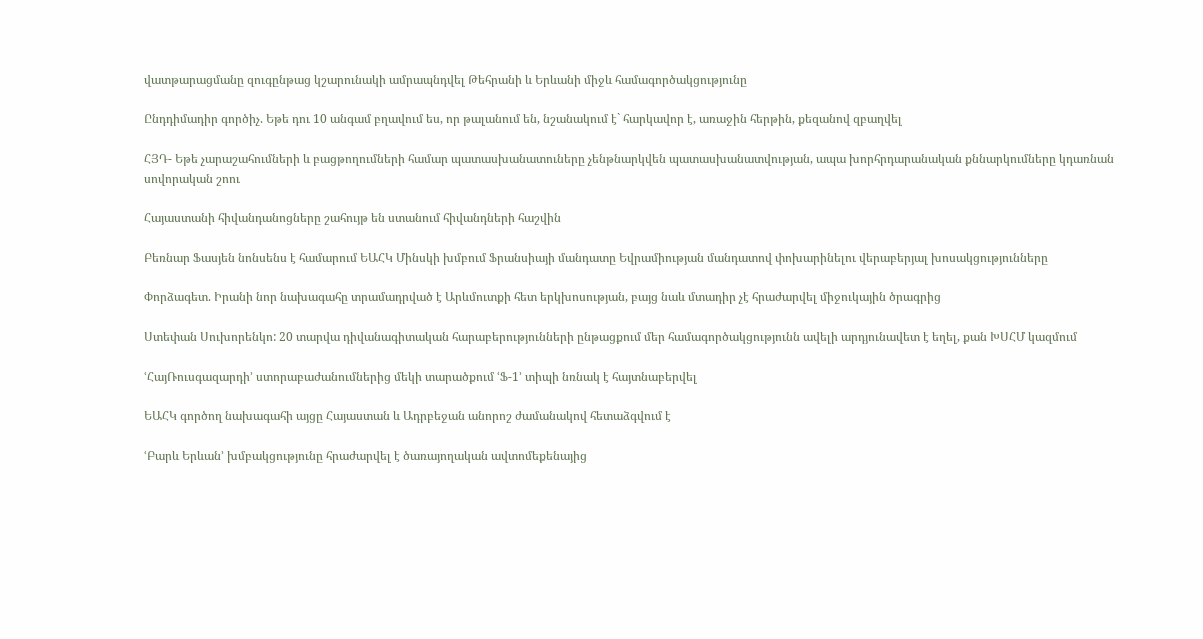վատթարացմանը զուգընթաց կշարունակի ամրապնդվել Թեհրանի և Երևանի միջև համագործակցությունը

Ընդդիմադիր գործիչ. Եթե դու 10 անգամ բղավում ես, որ թալանում են, նշանակում է` հարկավոր է, առաջին հերթին, քեզանով զբաղվել

ՀՅԴ- Եթե չարաշահումների և բացթողումների համար պատասխանատուները չենթնարկվեն պատասխանատվության, ապա խորհրդարանական քննարկումները կդառնան սովորական շոու

Հայաստանի հիվանդանոցները շահույթ են ստանում հիվանդների հաշվին

Բեռնար Ֆասյեն նոնսենս է համարում ԵԱՀԿ Մինսկի խմբում Ֆրանսիայի մանդատը Եվրամիության մանդատով փոխարինելու վերաբերյալ խոսակցությունները

Փորձագետ. Իրանի նոր նախագահը տրամադրված է Արևմուտքի հետ երկխոսության, բայց նաև մտադիր չէ հրաժարվել միջուկային ծրագրից

Ստեփան Սուխորենկո: 20 տարվա դիվանագիտական հարաբերությունների ընթացքում մեր համագործակցությունն ավելի արդյունավետ է եղել, քան ԽՍՀՄ կազմում

ՙՀայՌուսգազարդի՚ ստորաբաժանումներից մեկի տարածքում ՙՖ-1՚ տիպի նռնակ է հայտնաբերվել

ԵԱՀԿ գործող նախագահի այցը Հայաստան և Ադրբեջան անորոշ ժամանակով հետաձգվում է

ՙԲարև Երևան՚ խմբակցությունը հրաժարվել է ծառայողական ավտոմեքենայից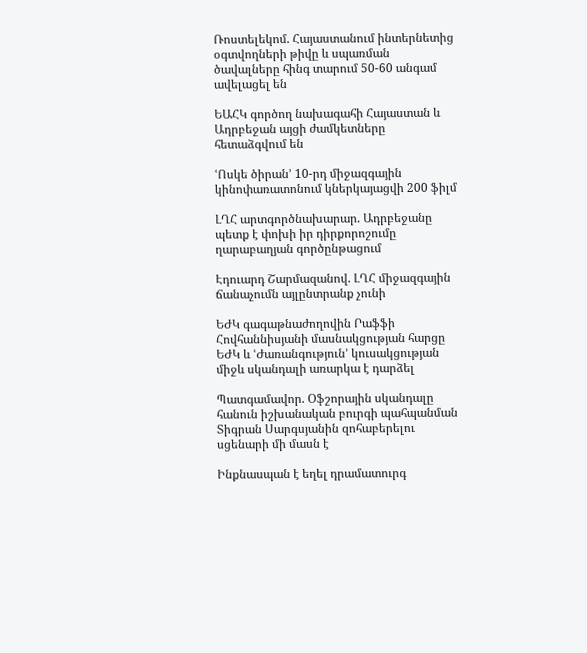Ռոստելեկոմ. Հայաստանում ինտերնետից օգտվողների թիվը և սպառման ծավալները հինգ տարում 50-60 անգամ ավելացել են

ԵԱՀԿ գործող նախագահի Հայաստան և Ադրբեջան այցի ժամկետները հետաձգվում են

ՙՈսկե ծիրան՚ 10-րդ միջազգային կինոփառատոնում կներկայացվի 200 ֆիլմ

ԼՂՀ արտգործնախարար. Ադրբեջանը պետք է փոխի իր դիրքորոշումը ղարաբաղյան գործընթացում

Էդուարդ Շարմազանով. ԼՂՀ միջազգային ճանաչումն այլընտրանք չունի

ԵԺԿ գագաթնաժողովին Րաֆֆի Հովհաննիսյանի մասնակցության հարցը ԵԺԿ և ՙԺառանգություն՚ կուսակցության միջև սկանդալի առարկա է դարձել

Պատգամավոր. Օֆշորային սկանդալը հանուն իշխանական բուրգի պահպանման Տիգրան Սարգսյանին զոհաբերելու սցենարի մի մասն է

Ինքնասպան է եղել դրամատուրգ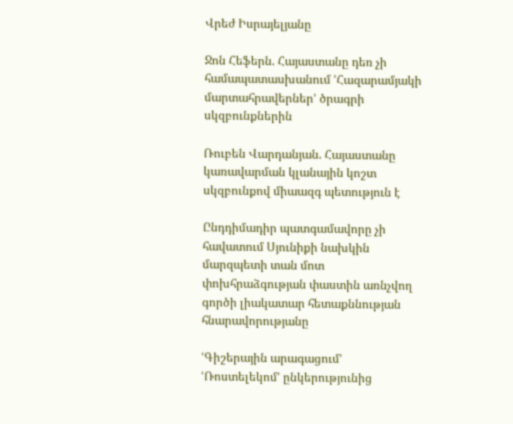Վրեժ Իսրայելյանը

Ջոն Հեֆերն. Հայաստանը դեռ չի համապատասխանում ՙՀազարամյակի մարտահրավերներ՚ ծրագրի սկզբունքներին

Ռուբեն Վարդանյան. Հայաստանը կառավարման կլանային կոշտ սկզբունքով միաազգ պետություն է

Ընդդիմադիր պատգամավորը չի հավատում Սյունիքի նախկին մարզպետի տան մոտ փոխհրաձգության փաստին առնչվող գործի լիակատար հետաքննության հնարավորությանը

ՙԳիշերային արագացում՚ ՙՌոստելեկոմ՚ ընկերությունից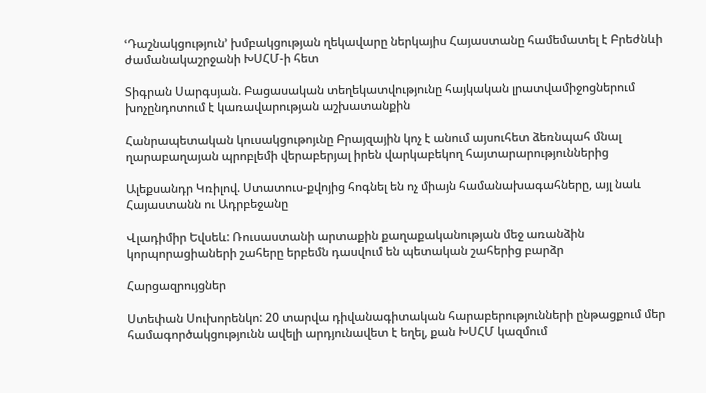ՙԴաշնակցություն՚ խմբակցության ղեկավարը ներկայիս Հայաստանը համեմատել է Բրեժնևի ժամանակաշրջանի ԽՍՀՄ-ի հետ

Տիգրան Սարգսյան. Բացասական տեղեկատվությունը հայկական լրատվամիջոցներում խոչընդոտում է կառավարության աշխատանքին

Հանրապետական կուսակցութոյւնը Բրայզային կոչ է անում այսուհետ ձեռնպահ մնալ ղարաբաղայան պրոբլեմի վերաբերյալ իրեն վարկաբեկող հայտարարություններից

Ալեքսանդր Կռիլով. Ստատուս-քվոյից հոգնել են ոչ միայն համանախագահները, այլ նաև Հայաստանն ու Ադրբեջանը

Վլադիմիր Եվսեև: Ռուսաստանի արտաքին քաղաքականության մեջ առանձին կորպորացիաների շահերը երբեմն դասվում են պետական շահերից բարձր

Հարցազրույցներ

Ստեփան Սուխորենկո: 20 տարվա դիվանագիտական հարաբերությունների ընթացքում մեր համագործակցությունն ավելի արդյունավետ է եղել, քան ԽՍՀՄ կազմում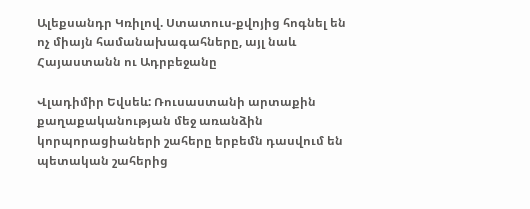Ալեքսանդր Կռիլով. Ստատուս-քվոյից հոգնել են ոչ միայն համանախագահները, այլ նաև Հայաստանն ու Ադրբեջանը

Վլադիմիր Եվսեև: Ռուսաստանի արտաքին քաղաքականության մեջ առանձին կորպորացիաների շահերը երբեմն դասվում են պետական շահերից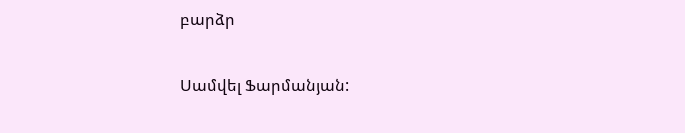բարձր

Սամվել Ֆարմանյան: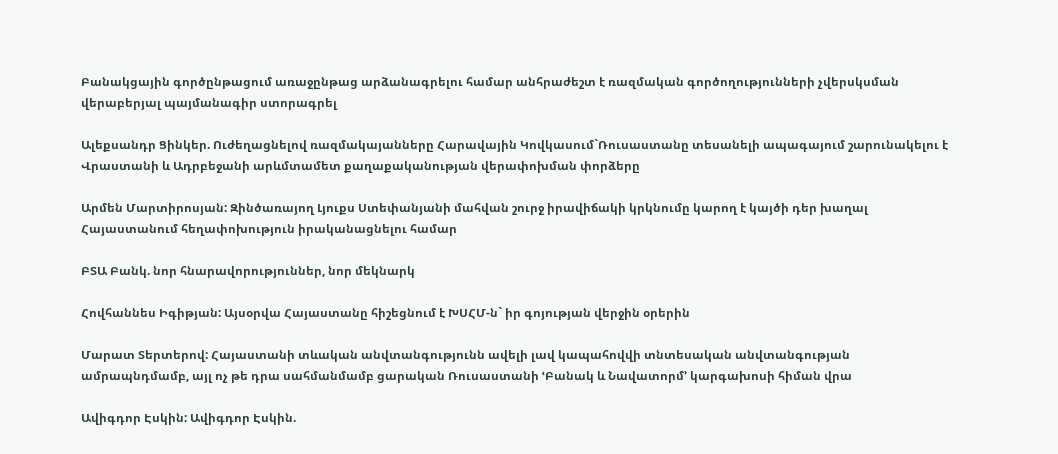Բանակցային գործընթացում առաջընթաց արձանագրելու համար անհրաժեշտ է ռազմական գործողությունների չվերսկսման վերաբերյալ պայմանագիր ստորագրել

Ալեքսանդր Ցինկեր. Ուժեղացնելով ռազմակայանները Հարավային Կովկասում`Ռուսաստանը տեսանելի ապագայում շարունակելու է Վրաստանի և Ադրբեջանի արևմտամետ քաղաքականության վերափոխման փորձերը

Արմեն Մարտիրոսյան: Զինծառայող Լյուքս Ստեփանյանի մահվան շուրջ իրավիճակի կրկնումը կարող է կայծի դեր խաղալ Հայաստանում հեղափոխություն իրականացնելու համար

ԲՏԱ Բանկ. նոր հնարավորություններ, նոր մեկնարկ

Հովհաննես Իգիթյան: Այսօրվա Հայաստանը հիշեցնում է ԽՍՀՄ-ն` իր գոյության վերջին օրերին

Մարատ Տերտերով: Հայաստանի տևական անվտանգությունն ավելի լավ կապահովվի տնտեսական անվտանգության ամրապնդմամբ, այլ ոչ թե դրա սահմանմամբ ցարական Ռուսաստանի ՙԲանակ և Նավատորմ՚ կարգախոսի հիման վրա

Ավիգդոր Էսկին: Ավիգդոր Էսկին.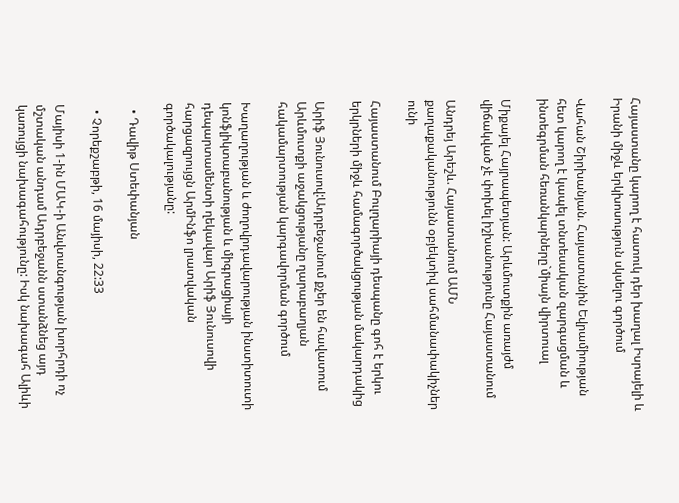Հայաստանը կարող է հատուկ դեր խաղալ Իսրայելի և Իրանի միջև երկխոսություն սկսելու գործում

Վահան Շիրխանյան. Հայաստանին Եվրամիության հետ կարող է կապել տնտեսական զարգացման և ինտեգրման հեռանկարները`միայն վիրտուալ

Միքայել Հայրապետյան: Արևմուտքին առայժմ վիճակված չէ փոխել իշխանությունը Հայաստանում

Անդրեյ Արեշև. Հայաստանում ԱՄՆ քաղաքականությունն օբյեկտիվ սահմանափակիչներ ունի

Հայաստանում Բուլղարիայի դեսպանը գոհ է երկու երկրների միջև համագործակցության մակարդակից

Արիֆ Յունուսով:Ադրբեջանում քչեր են հավատում Արևմուտքի աջակցությանը ղարաբաղյան հակամարտության կարգավորման գործում

Խաղաղության և ժողովրդավարության ինստիտուտի կոնֆլիկտաբանության և միգրացիայի դեպարտամենտի ղեկավար Արիֆ Յունուսովի հարցազրույցն ԱրմԻնֆո լրատվական գործակալությանը:

  • Դավիթ Ստեփանյան

  • Չորեքշաբթի, 16 մայիսի, 22:33

Մայիսի 1-ին ՄԱԿ-ի Անվտանգության խորհրդի ոչ մշտական անդամ Ադրբեջանն ստանձնեց այդ կառույցի նախագահությունը: Իսկ նախագահ Ալիևի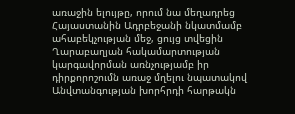առաջին ելույթը, որում նա մեղադրեց Հայաստանին Ադրբեջանի նկատմամբ ահաբեկչության մեջ, ցույց տվեցին Ղարաբաղյան հակամարտության կարգավորման առնչությամբ իր դիրքորոշումն առաջ մղելու նպատակով Անվտանգության խորհրդի հարթակն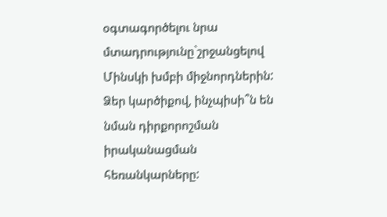օգտագործելու նրա մտադրությունը`շրջանցելով Մինսկի խմբի միջնորդներին: Ձեր կարծիքով, ինչպիսի՞ն են նման դիրքորոշման իրականացման հեռանկարները: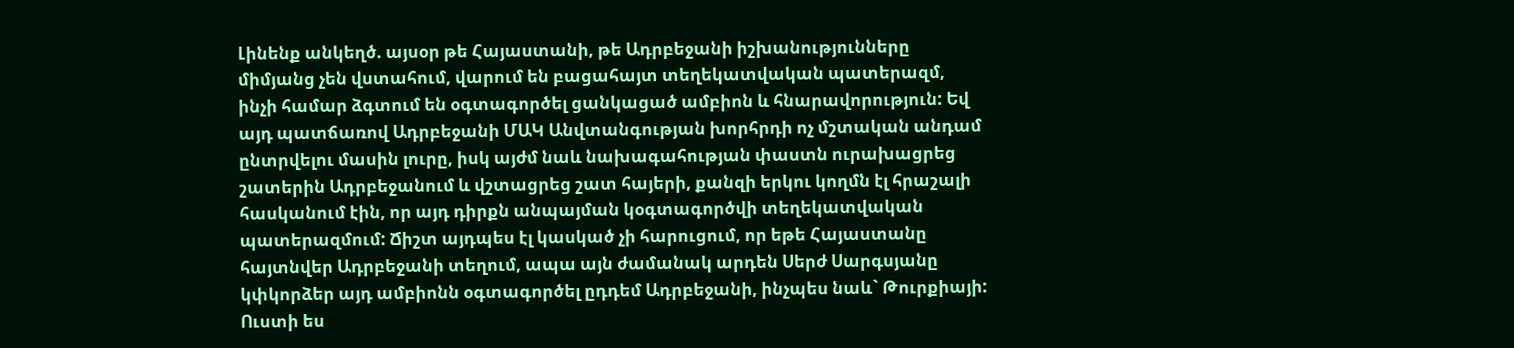Լինենք անկեղծ. այսօր թե Հայաստանի, թե Ադրբեջանի իշխանությունները միմյանց չեն վստահում, վարում են բացահայտ տեղեկատվական պատերազմ, ինչի համար ձգտում են օգտագործել ցանկացած ամբիոն և հնարավորություն: Եվ այդ պատճառով Ադրբեջանի ՄԱԿ Անվտանգության խորհրդի ոչ մշտական անդամ ընտրվելու մասին լուրը, իսկ այժմ նաև նախագահության փաստն ուրախացրեց շատերին Ադրբեջանում և վշտացրեց շատ հայերի, քանզի երկու կողմն էլ հրաշալի հասկանում էին, որ այդ դիրքն անպայման կօգտագործվի տեղեկատվական պատերազմում: Ճիշտ այդպես էլ կասկած չի հարուցում, որ եթե Հայաստանը հայտնվեր Ադրբեջանի տեղում, ապա այն ժամանակ արդեն Սերժ Սարգսյանը կփկորձեր այդ ամբիոնն օգտագործել ըդդեմ Ադրբեջանի, ինչպես նաև` Թուրքիայի: Ուստի ես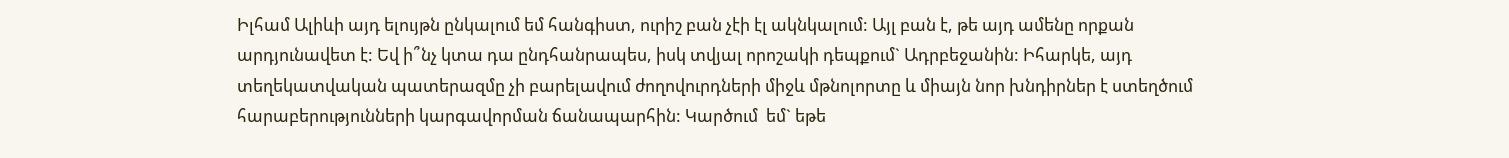Իլհամ Ալիևի այդ ելույթն ընկալում եմ հանգիստ, ուրիշ բան չէի էլ ակնկալում: Այլ բան է, թե այդ ամենը որքան արդյունավետ է: Եվ ի՞նչ կտա դա ընդհանրապես, իսկ տվյալ որոշակի դեպքում` Ադրբեջանին: Իհարկե, այդ տեղեկատվական պատերազմը չի բարելավում ժողովուրդների միջև մթնոլորտը և միայն նոր խնդիրներ է ստեղծում հարաբերությունների կարգավորման ճանապարհին: Կարծում  եմ` եթե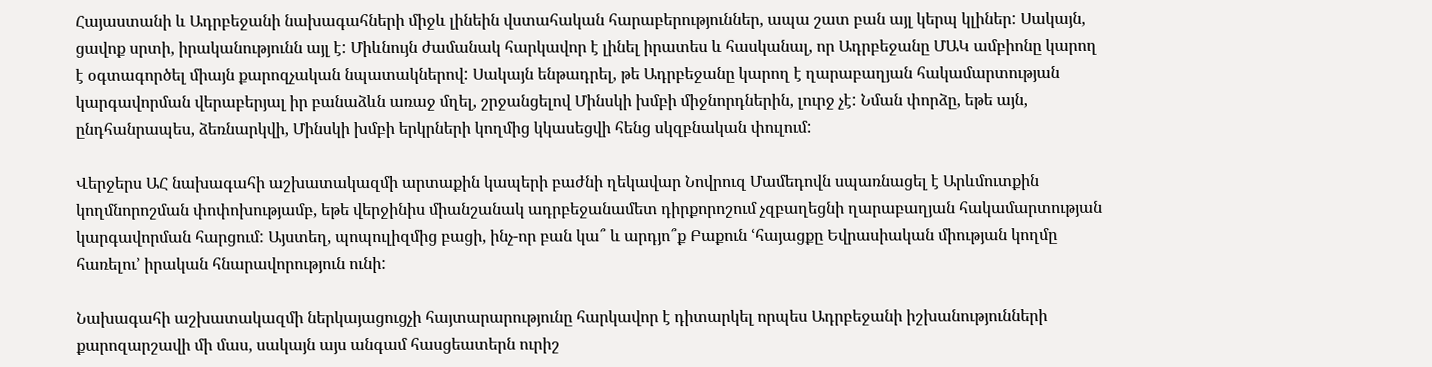Հայաստանի և Ադրբեջանի նախագահների միջև լինեին վստահական հարաբերություններ, ապա շատ բան այլ կերպ կլիներ: Սակայն, ցավոք սրտի, իրականությունն այլ է: Միևնույն ժամանակ հարկավոր է լինել իրատես և հասկանալ, որ Ադրբեջանը ՄԱԿ ամբիոնը կարող է օգտագործել միայն քարոզչական նպատակներով: Սակայն ենթադրել, թե Ադրբեջանը կարող է ղարաբաղյան հակամարտության կարգավորման վերաբերյալ իր բանաձևն առաջ մղել, շրջանցելով Մինսկի խմբի միջնորդներին, լուրջ չէ: Նման փորձը, եթե այն, ընդհանրապես, ձեռնարկվի, Մինսկի խմբի երկրների կողմից կկասեցվի հենց սկզբնական փուլում:

Վերջերս ԱՀ նախագահի աշխատակազմի արտաքին կապերի բաժնի ղեկավար Նովրուզ Մամեդովն սպառնացել է Արևմուտքին կողմնորոշման փոփոխությամբ, եթե վերջինիս միանշանակ ադրբեջանամետ դիրքորոշում չզբաղեցնի ղարաբաղյան հակամարտության կարգավորման հարցում: Այստեղ, պոպուլիզմից բացի, ինչ-որ բան կա՞ և արդյո՞ք Բաքուն ՙհայացքը Եվրասիական միության կողմը հառելու՚ իրական հնարավորություն ունի:

Նախագահի աշխատակազմի ներկայացուցչի հայտարարությունը հարկավոր է դիտարկել որպես Ադրբեջանի իշխանությունների քարոզարշավի մի մաս, սակայն այս անգամ հասցեատերն ուրիշ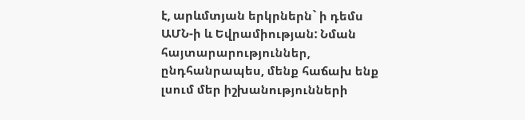է, արևմտյան երկրներն` ի դեմս ԱՄՆ-ի և Եվրամիության: Նման հայտարարություններ, ընդհանրապես, մենք հաճախ ենք լսում մեր իշխանությունների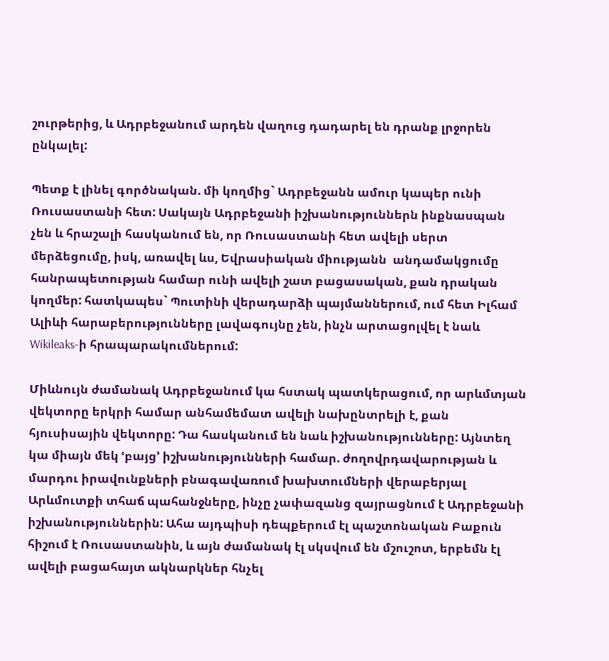շուրթերից, և Ադրբեջանում արդեն վաղուց դադարել են դրանք լրջորեն ընկալել:

Պետք է լինել գործնական. մի կողմից` Ադրբեջանն ամուր կապեր ունի Ռուսաստանի հետ: Սակայն Ադրբեջանի իշխանություններն ինքնասպան չեն և հրաշալի հասկանում են, որ Ռուսաստանի հետ ավելի սերտ մերձեցումը, իսկ, առավել ևս, Եվրասիական միությանն  անդամակցումը հանրապետության համար ունի ավելի շատ բացասական, քան դրական կողմեր: հատկապես` Պուտինի վերադարձի պայմաններում, ում հետ Իլհամ Ալիևի հարաբերությունները լավագույնը չեն, ինչն արտացոլվել է նաև Wikileaks-ի հրապարակումներում:

Միևնույն ժամանակ Ադրբեջանում կա հստակ պատկերացում, որ արևմտյան վեկտորը երկրի համար անհամեմատ ավելի նախընտրելի է, քան հյուսիսային վեկտորը: Դա հասկանում են նաև իշխանությունները: Այնտեղ կա միայն մեկ ՙբայց՚ իշխանությունների համար. ժողովրդավարության և մարդու իրավունքների բնագավառում խախտումների վերաբերյալ Արևմուտքի տհաճ պահանջները, ինչը չափազանց զայրացնում է Ադրբեջանի իշխանություններին: Ահա այդպիսի դեպքերում էլ պաշտոնական Բաքուն հիշում է Ռուսաստանին, և այն ժամանակ էլ սկսվում են մշուշոտ, երբեմն էլ ավելի բացահայտ ակնարկներ հնչել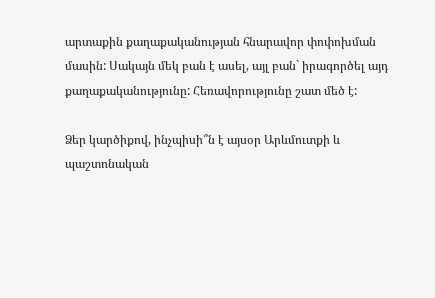արտաքին քաղաքականության հնարավոր փոփոխման մասին: Սակայն մեկ բան է ասել, այլ բան` իրագործել այդ քաղաքականությունը: Հեռավորությունը շատ մեծ է:

Ձեր կարծիքով, ինչպիսի՞ն է այսօր Արևմուտքի և պաշտոնական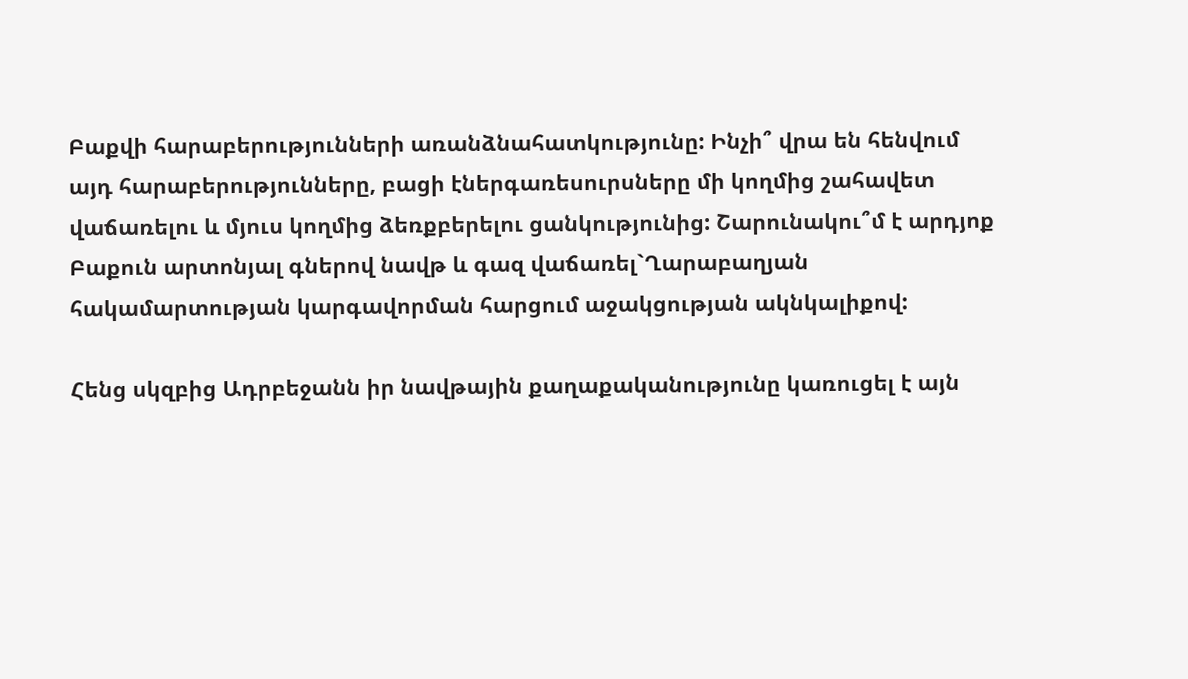Բաքվի հարաբերությունների առանձնահատկությունը: Ինչի՞ վրա են հենվում այդ հարաբերությունները, բացի էներգառեսուրսները մի կողմից շահավետ վաճառելու և մյուս կողմից ձեռքբերելու ցանկությունից: Շարունակու՞մ է արդյոք Բաքուն արտոնյալ գներով նավթ և գազ վաճառել`Ղարաբաղյան հակամարտության կարգավորման հարցում աջակցության ակնկալիքով:

Հենց սկզբից Ադրբեջանն իր նավթային քաղաքականությունը կառուցել է այն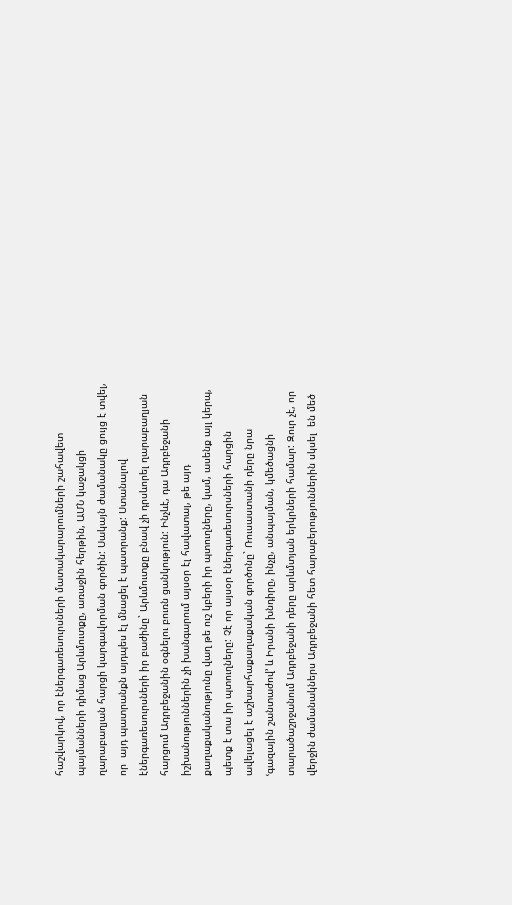հաշվարկով, որ էներգառեսուրսների մատակարարումների շահավետ պայմանների դիմաց Արևմուտքը, առաջին հերթին, ԱՄՆ կաջակցի ղարաբաղյան հարցի կարգավորման գործին: Սակայն ժամանակը ցույց է տվել, որ  այդ պատրանքն այդպես էլ մնացել է պատրանք: Ստանալով էներգառեսուրսների իր բաժինը` Արևմուտքը բնավ չի դրսևորել ղարաբաղյան հարցում Ադրբեջանին օգնելու բուռն ցանկություն: Ինչևէ, դա Ադրբեջանի իշխանություններին չի խանգարում այսօր էլ հավատալ, թե այդ քաղաքականությունը վաղ թե ուշ կբերի իր պտուղները, կամ, ասենք այլ կերպ, պետք է տա իր պտուղները: Չէ որ այսօր էներգառեսուրսների հարցին ավելացել է աշխարհաքաղաքական գործոնը` Ռուսաստանի դերը նրա ՙգազային շանտաժով՚ և Իրանի խնդիրը, ինչը, անպայման, կմեծացնի տարածաշրջանում Ադրբեջանի դերը արևմտյան երկրների համար: Զուր չէ, որ վերջին ժամանակներս Ադրբեջանի հետ հարաբերություններին սկսել  են մեծ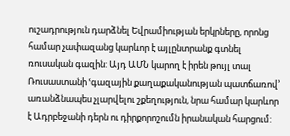ուշադրություն դարձնել Եվրամիության երկրները, որոնց համար չափազանց կարևոր է այլընտրանք գտնել ռուսական գազին: Այդ ԱՄՆ կարող է իրեն թույլ տալ Ռուսաստանի ՙգազային քաղաքականության պատճառով՚ առանձնապես չլարվելու շքեղություն, նրա համար կարևոր է Ադրբեջանի դերն ու դիրքորոշումն իրանական հարցում: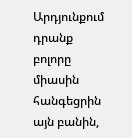Արդյունքում դրանք բոլորը միասին հանգեցրին այն բանին,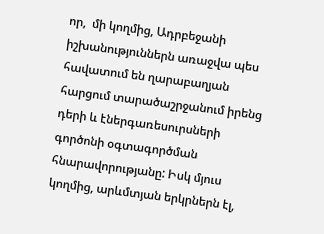որ,  մի կողմից, Ադրբեջանի իշխանություններն առաջվա պես հավատում են ղարաբաղյան հարցում տարածաշրջանում իրենց դերի և էներգառեսուրսների գործոնի օգտագործման հնարավորությանը: Իսկ մյուս կողմից, արևմտյան երկրներն էլ,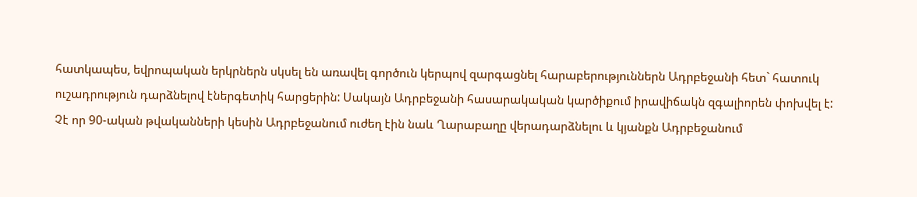հատկապես, եվրոպական երկրներն սկսել են առավել գործուն կերպով զարգացնել հարաբերություններն Ադրբեջանի հետ` հատուկ ուշադրություն դարձնելով էներգետիկ հարցերին: Սակայն Ադրբեջանի հասարակական կարծիքում իրավիճակն զգալիորեն փոխվել է: Չէ որ 90-ական թվականների կեսին Ադրբեջանում ուժեղ էին նաև Ղարաբաղը վերադարձնելու և կյանքն Ադրբեջանում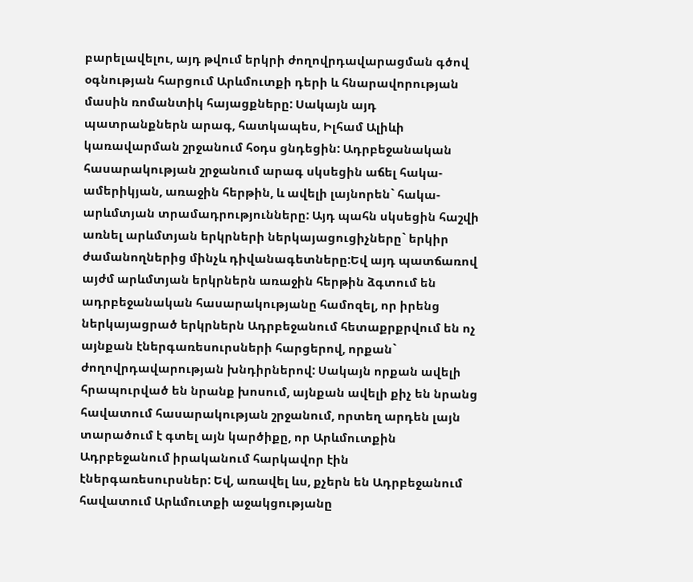բարելավելու, այդ թվում երկրի ժողովրդավարացման գծով օգնության հարցում Արևմուտքի դերի և հնարավորության մասին ռոմանտիկ հայացքները: Սակայն այդ պատրանքներն արագ, հատկապես, Իլհամ Ալիևի կառավարման շրջանում հօդս ցնդեցին: Ադրբեջանական հասարակության շրջանում արագ սկսեցին աճել հակա-ամերիկյան, առաջին հերթին, և ավելի լայնորեն` հակա-արևմտյան տրամադրությունները: Այդ պահն սկսեցին հաշվի առնել արևմտյան երկրների ներկայացուցիչները` երկիր ժամանողներից մինչև դիվանագետները:Եվ այդ պատճառով այժմ արևմտյան երկրներն առաջին հերթին ձգտում են ադրբեջանական հասարակությանը համոզել, որ իրենց ներկայացրած երկրներն Ադրբեջանում հետաքրքրվում են ոչ այնքան էներգառեսուրսների հարցերով, որքան` ժողովրդավարության խնդիրներով: Սակայն որքան ավելի հրապուրված են նրանք խոսում, այնքան ավելի քիչ են նրանց հավատում հասարակության շրջանում, որտեղ արդեն լայն տարածում է գտել այն կարծիքը, որ Արևմուտքին Ադրբեջանում իրականում հարկավոր էին էներգառեսուրսներ: Եվ, առավել ևս, քչերն են Ադրբեջանում հավատում Արևմուտքի աջակցությանը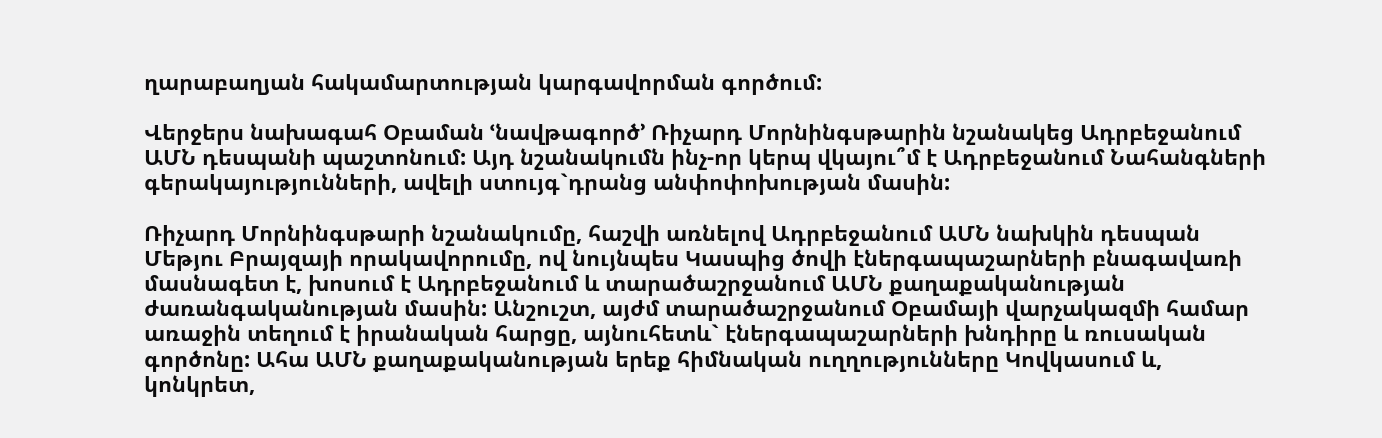ղարաբաղյան հակամարտության կարգավորման գործում:

Վերջերս նախագահ Օբաման ՙնավթագործ՚ Ռիչարդ Մորնինգսթարին նշանակեց Ադրբեջանում ԱՄՆ դեսպանի պաշտոնում: Այդ նշանակումն ինչ-որ կերպ վկայու՞մ է Ադրբեջանում Նահանգների գերակայությունների, ավելի ստույգ`դրանց անփոփոխության մասին:

Ռիչարդ Մորնինգսթարի նշանակումը, հաշվի առնելով Ադրբեջանում ԱՄՆ նախկին դեսպան Մեթյու Բրայզայի որակավորումը, ով նույնպես Կասպից ծովի էներգապաշարների բնագավառի մասնագետ է, խոսում է Ադրբեջանում և տարածաշրջանում ԱՄՆ քաղաքականության ժառանգականության մասին: Անշուշտ, այժմ տարածաշրջանում Օբամայի վարչակազմի համար առաջին տեղում է իրանական հարցը, այնուհետև` էներգապաշարների խնդիրը և ռուսական գործոնը: Ահա ԱՄՆ քաղաքականության երեք հիմնական ուղղությունները Կովկասում և, կոնկրետ,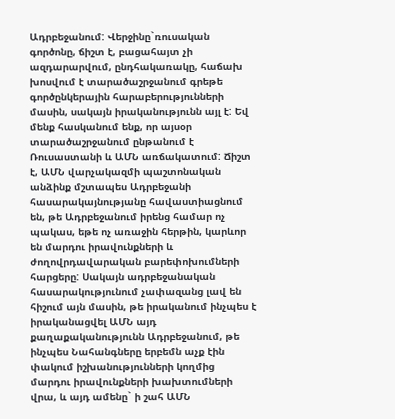Ադրբեջանում: Վերջինը`ռուսական գործոնը, ճիշտ է, բացահայտ չի ազդարարվում, ընդհակառակը, հաճախ խոսվում է տարածաշրջանում գրեթե գործընկերային հարաբերությունների մասին, սակայն իրականությունն այլ է: Եվ մենք հասկանում ենք, որ այսօր տարածաշրջանում ընթանում է Ռուսաստանի և ԱՄՆ առճակատում: Ճիշտ է, ԱՄՆ վարչակազմի պաշտոնական անձինք մշտապես Ադրբեջանի հասարակայնությանը հավաստիացնում են, թե Ադրբեջանում իրենց համար ոչ պակաս, եթե ոչ առաջին հերթին, կարևոր են մարդու իրավունքների և ժողովրդավարական բարեփոխումների հարցերը: Սակայն ադրբեջանական հասարակությունում չափազանց լավ են հիշում այն մասին, թե իրականում ինչպես է իրականացվել ԱՄՆ այդ քաղաքականությունն Ադրբեջանում, թե ինչպես Նահանգները երբեմն աչք էին փակում իշխանությունների կողմից մարդու իրավունքների խախտումների վրա, և այդ ամենը` ի շահ ԱՄՆ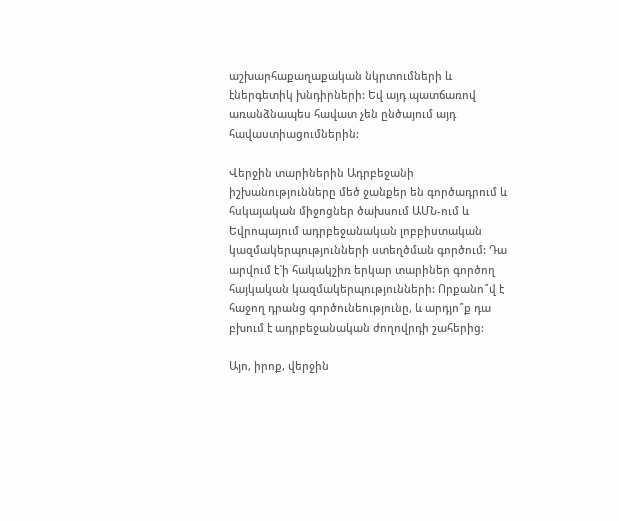աշխարհաքաղաքական նկրտումների և էներգետիկ խնդիրների: Եվ այդ պատճառով առանձնապես հավատ չեն ընծայում այդ հավաստիացումներին:

Վերջին տարիներին Ադրբեջանի իշխանությունները մեծ ջանքեր են գործադրում և հսկայական միջոցներ ծախսում ԱՄՆ-ում և Եվրոպայում ադրբեջանական լոբբիստական կազմակերպությունների ստեղծման գործում: Դա արվում է`ի հակակշիռ երկար տարիներ գործող հայկական կազմակերպությունների: Որքանո՞վ է հաջող դրանց գործունեությունը, և արդյո՞ք դա բխում է ադրբեջանական ժողովրդի շահերից:

Այո, իրոք, վերջին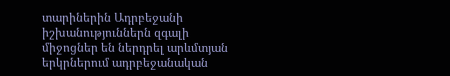տարիներին Ադրբեջանի իշխանություններն զգալի միջոցներ են ներդրել արևմտյան երկրներում ադրբեջանական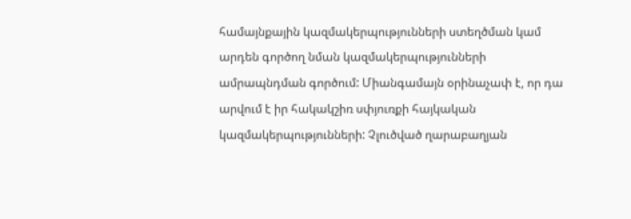համայնքային կազմակերպությունների ստեղծման կամ արդեն գործող նման կազմակերպությունների ամրապնդման գործում: Միանգամայն օրինաչափ է, որ դա արվում է իր հակակշիռ սփյուռքի հայկական կազմակերպությունների: Չլուծված ղարաբաղյան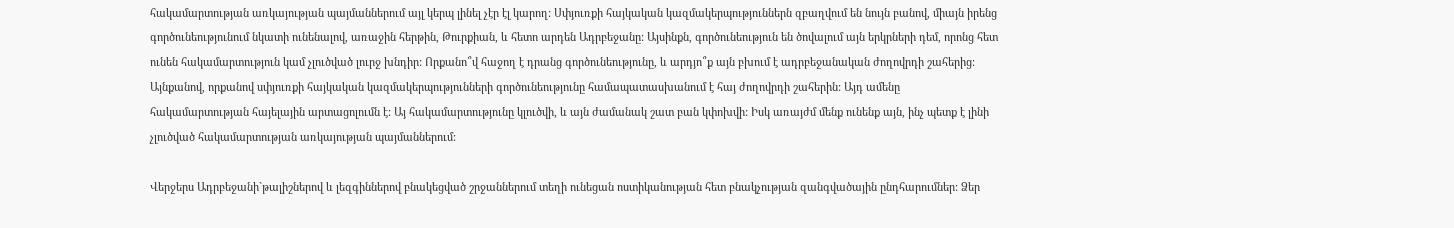հակամարտության առկայության պայմաններում այլ կերպ լինել չէր էլ կարող: Սփյուռքի հայկական կազմակերպություններն զբաղվում են նույն բանով, միայն իրենց գործունեությունում նկատի ունենալով, առաջին հերթին, Թուրքիան, և հետո արդեն Ադրբեջանը: Այսինքն, գործունեություն են ծովալում այն երկրների դեմ, որոնց հետ ունեն հակամարտություն կամ չլուծված լուրջ խնդիր: Որքանո՞վ հաջող է դրանց գործունեությունը, և արդյո՞ք այն բխում է ադրբեջանական ժողովրդի շահերից: Այնքանով, որքանով սփյուռքի հայկական կազմակերպությունների գործունեությունը համապատասխանում է հայ ժողովրդի շահերին: Այդ ամենը հակամարտության հայելային արտացոլումն է: Այ հակամարտությունը կլուծվի, և այն ժամանակ շատ բան կփոխվի: Իսկ առայժմ մենք ունենք այն, ինչ պետք է լինի չլուծված հակամարտության առկայության պայմաններում:

Վերջերս Ադրբեջանի`թալիշներով և լեզգիններով բնակեցված շրջաններում տեղի ունեցան ոստիկանության հետ բնակչության զանգվածային ընդհարումներ: Ձեր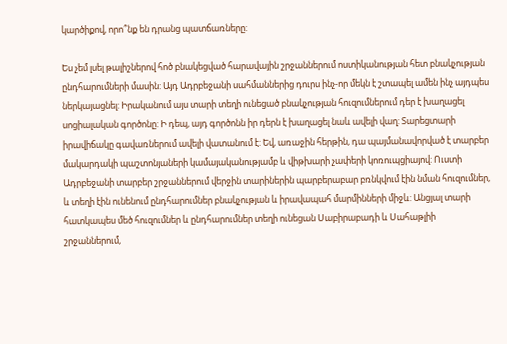կարծիքով, որո՞նք են դրանց պատճառները:

Ես չեմ լսել թալիշներով հոծ բնակեցված հարավային շրջաններում ոստիկանության հետ բնակչության ընդհարումների մասին: Այդ Ադրբեջանի սահմաններից դուրս ինչ-որ մեկն է շտապել ամեն ինչ այդպես ներկայացնել: Իրականում այս տարի տեղի ունեցած բնակչության հուզումներում դեր է խաղացել սոցիալական գործոնը: Ի դեպ, այդ գործոնն իր դերն է խաղացել նաև ավելի վաղ: Տարեցտարի իրավիճակը գավառներում ավելի վատանում է: Եվ, առաջին հերթին, դա պայմանավորված է տարբեր մակարդակի պաշտոնյաների կամայականությամբ և վիթխարի չափերի կոռուպցիայով: Ուստի Ադրբեջանի տարբեր շրջաններում վերջին տարիներին պարբերաբար բռնկվում էին նման հուզումներ, և տեղի էին ունենում ընդհարումներ բնակչության և իրավապահ մարմինների միջև: Անցյալ տարի հատկապես մեծ հուզումներ և ընդհարումներ տեղի ունեցան Սաբիրաբադի և Սահաթլիի շրջաններում,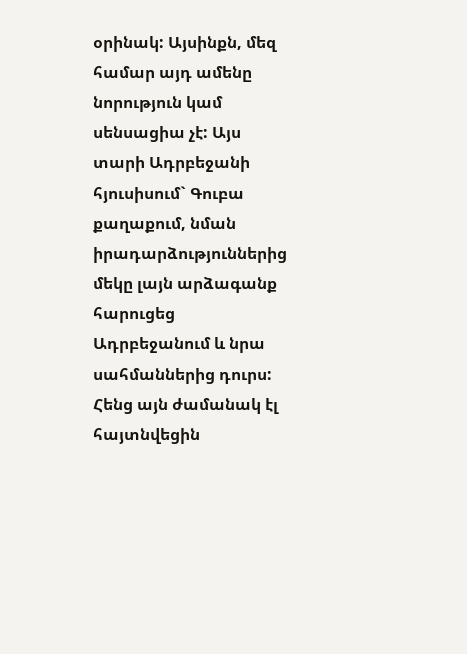օրինակ: Այսինքն, մեզ համար այդ ամենը նորություն կամ սենսացիա չէ: Այս տարի Ադրբեջանի հյուսիսում` Գուբա քաղաքում, նման իրադարձություններից մեկը լայն արձագանք հարուցեց Ադրբեջանում և նրա սահմաններից դուրս: Հենց այն ժամանակ էլ հայտնվեցին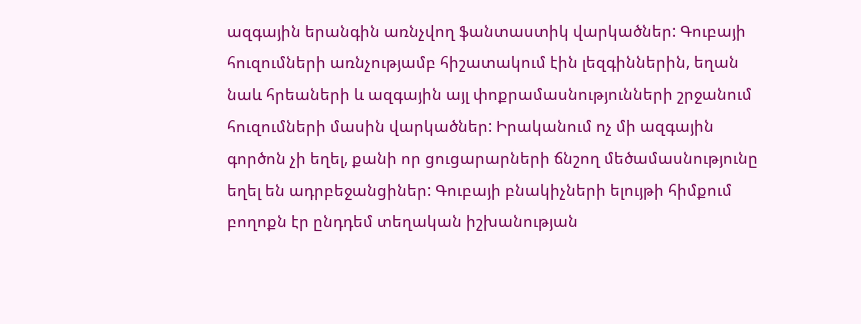ազգային երանգին առնչվող ֆանտաստիկ վարկածներ: Գուբայի հուզումների առնչությամբ հիշատակում էին լեզգիններին, եղան նաև հրեաների և ազգային այլ փոքրամասնությունների շրջանում հուզումների մասին վարկածներ: Իրականում ոչ մի ազգային գործոն չի եղել, քանի որ ցուցարարների ճնշող մեծամասնությունը եղել են ադրբեջանցիներ: Գուբայի բնակիչների ելույթի հիմքում բողոքն էր ընդդեմ տեղական իշխանության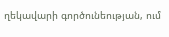ղեկավարի գործունեության, ում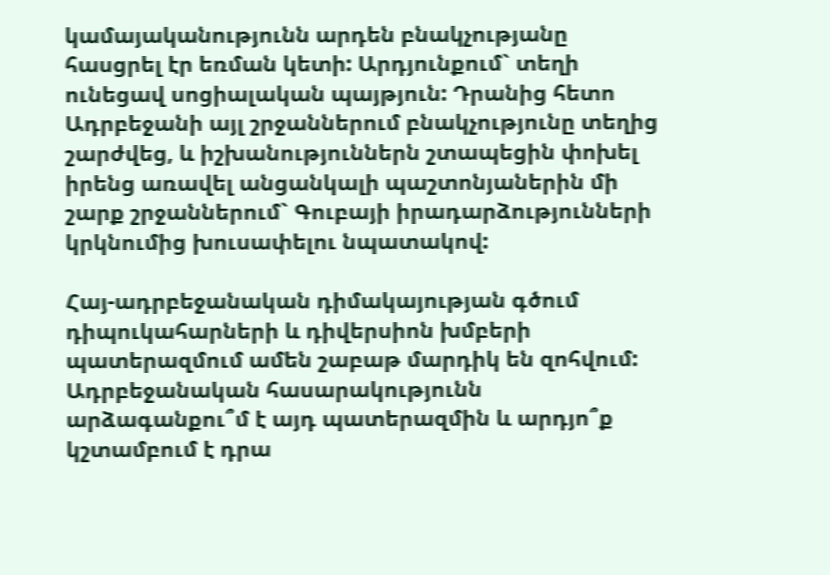կամայականությունն արդեն բնակչությանը հասցրել էր եռման կետի: Արդյունքում` տեղի ունեցավ սոցիալական պայթյուն: Դրանից հետո Ադրբեջանի այլ շրջաններում բնակչությունը տեղից շարժվեց, և իշխանություններն շտապեցին փոխել իրենց առավել անցանկալի պաշտոնյաներին մի շարք շրջաններում` Գուբայի իրադարձությունների կրկնումից խուսափելու նպատակով:

Հայ-ադրբեջանական դիմակայության գծում դիպուկահարների և դիվերսիոն խմբերի պատերազմում ամեն շաբաթ մարդիկ են զոհվում: Ադրբեջանական հասարակությունն արձագանքու՞մ է այդ պատերազմին և արդյո՞ք կշտամբում է դրա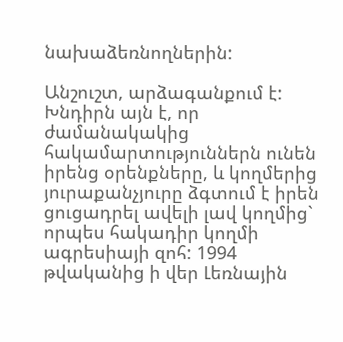նախաձեռնողներին:

Անշուշտ, արձագանքում է: Խնդիրն այն է, որ ժամանակակից հակամարտություններն ունեն իրենց օրենքները, և կողմերից յուրաքանչյուրը ձգտում է իրեն ցուցադրել ավելի լավ կողմից` որպես հակադիր կողմի ագրեսիայի զոհ: 1994 թվականից ի վեր Լեռնային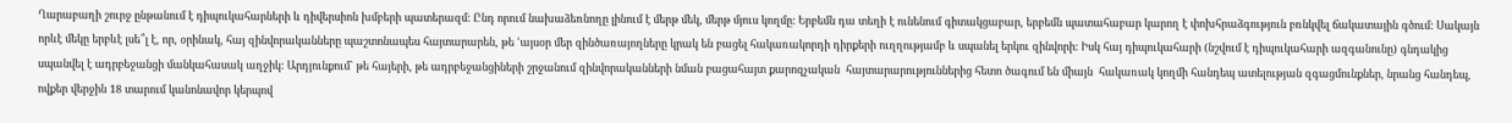Ղարաբաղի շուրջ ընթանում է դիպուկահարների և դիվերսիոն խմբերի պատերազմ: Ընդ որում նախաձեռնողը լինում է մերթ մեկ, մերթ մյուս կողմը: Երբեմն դա տեղի է ունենում գիտակցաբար, երբեմն պատահաբար կարող է փոխհրաձգություն բռնկվել ճակատային գծում: Սակայն որևէ մեկը երբևէ լսե՞լ է, որ, օրինակ, հայ զինվորականները պաշտոնապես հայտարարեն, թե ՙայսօր մեր զինծառայողները կրակ են բացել հակառակորդի դիրքերի ուղղությամբ և սպանել երկու զինվորի: Իսկ հայ դիպուկահարի (նշվում է դիպուկահարի ազգանունը) գնդակից սպանվել է ադրբեջանցի մանկահասակ աղջիկ: Արդյունքում` թե հայերի, թե ադրբեջանցիների շրջանում զինվորականների նման բացահայտ քարոզչական  հայտարարություններից հետո ծագում են միայն  հակառակ կողմի հանդեպ ատելության զգացմունքներ, նրանց հանդեպ, ովքեր վերջին 18 տարում կանոնավոր կերպով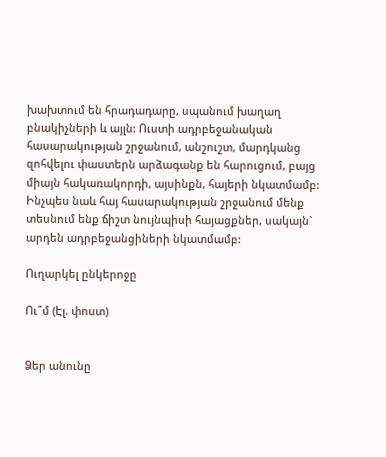խախտում են հրադադարը, սպանում խաղաղ բնակիչների և այլն: Ուստի ադրբեջանական հասարակության շրջանում, անշուշտ, մարդկանց զոհվելու փաստերն արձագանք են հարուցում, բայց միայն հակառակորդի, այսինքն, հայերի նկատմամբ: Ինչպես նաև հայ հասարակության շրջանում մենք տեսնում ենք ճիշտ նույնպիսի հայացքներ, սակայն` արդեն ադրբեջանցիների նկատմամբ:

Ուղարկել ընկերոջը

Ու՞մ (Էլ. փոստ)


Ձեր անունը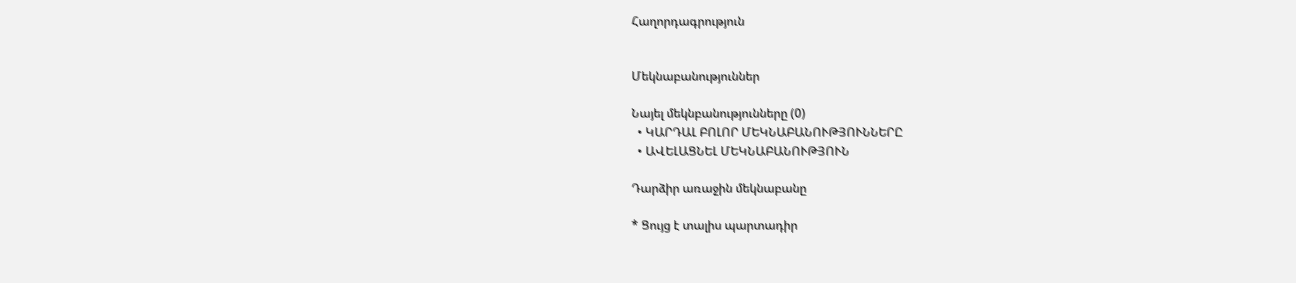Հաղորդագրություն


Մեկնաբանություններ

Նայել մեկնբանությունները (0)
  • ԿԱՐԴԱԼ ԲՈԼՈՐ ՄԵԿՆԱԲԱՆՈՒԹՅՈՒՆՆԵՐԸ
  • ԱՎԵԼԱՑՆԵԼ ՄԵԿՆԱԲԱՆՈՒԹՅՈՒՆ

Դարձիր առաջին մեկնաբանը

* Ցույց է տալիս պարտադիր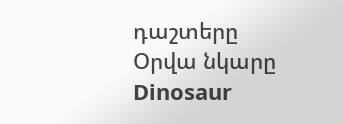դաշտերը
Օրվա նկարը
Dinosaur